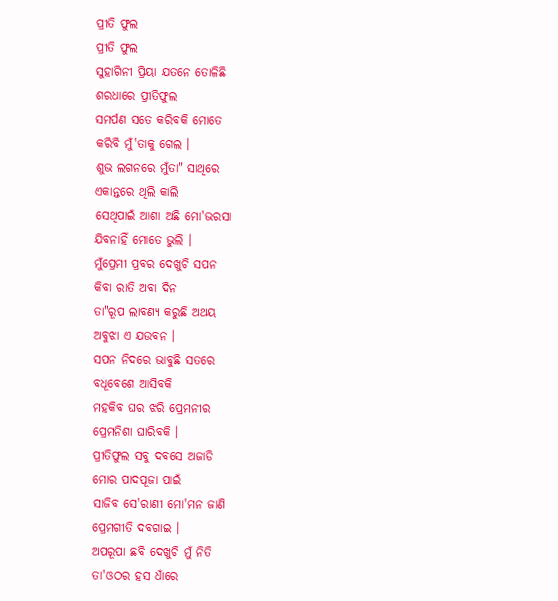ପ୍ରୀତି ଫୁଲ
ପ୍ରୀତି ଫୁଲ
ସୁହାଗିନୀ ପ୍ରିୟା ଯତନେ ତୋଳିଛି
ଶରଧାରେ ପ୍ରୀତିଫୁଲ
ସମର୍ପଣ ସତେ କରିବକି ମୋତେ
କରିବି ମୁଁ'ତାକୁ ଗେଲ ।
ଶୁଭ ଲଗନରେ ମୁଁତା" ସାଥିରେ
ଏକାନ୍ତରେ ଥିଲି କାଲି
ସେଥିପାଇଁ ଆଶା ଅଛି ମୋ'ଭରସା
ଯିବନାହିଁ ମୋତେ ଭୁଲି ।
ମୁଁପ୍ରେମୀ ପ୍ରବର ଦେଖୁଚି ସପନ
କିବା ରାତି ଅବା ଦିନ
ତା"ରୂପ ଲାବଣ୍ୟ କରୁଛି ଅଥୟ
ଅବୁଝା ଏ ଯଉବନ ।
ସପନ ନିଦରେ ଭାବୁଛି ସତରେ
ବଧୂବେଶେ ଆସିବକି
ମହକିବ ଘର ଝରି ପ୍ରେମନୀର
ପ୍ରେମନିଶା ଘାରିବକି ।
ପ୍ରୀତିଫୁଲ ସବୁ ଦବସେ ଅଜାଡି
ମୋର ପାଦପୂଜା ପାଇଁ
ସାଜିବ ସେ'ରାଣୀ ମୋ'ମନ ଜାଣି
ପ୍ରେମଗୀତି ଦବଗାଇ ।
ଅପରୂପା ଛବି ଦେଖୁଚି ମୁଁ ନିତି
ତା'ଓଠର ହସ ଧାଁରେ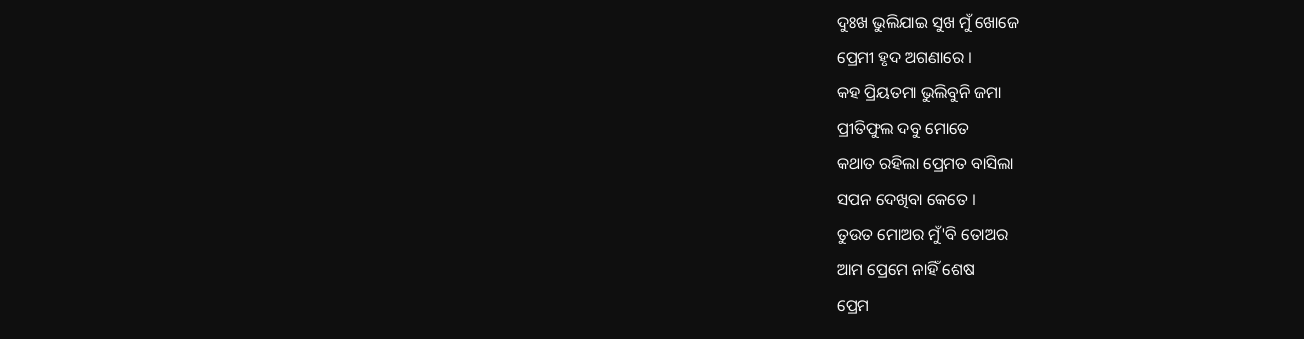ଦୁଃଖ ଭୁଲିଯାଇ ସୁଖ ମୁଁ ଖୋଜେ
ପ୍ରେମୀ ହୃଦ ଅଗଣାରେ ।
କହ ପ୍ରିୟତମା ଭୁଲିବୁନି ଜମା
ପ୍ରୀତିଫୁଲ ଦବୁ ମୋତେ
କଥାତ ରହିଲା ପ୍ରେମତ ବାସିଲା
ସପନ ଦେଖିବା କେତେ ।
ତୁଉତ ମୋଅର ମୁଁ'ବି ତୋଅର
ଆମ ପ୍ରେମେ ନାହିଁ ଶେଷ
ପ୍ରେମ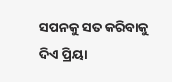ସପନକୁ ସତ କରିବାକୁ
ଦିଏ ପ୍ରିୟା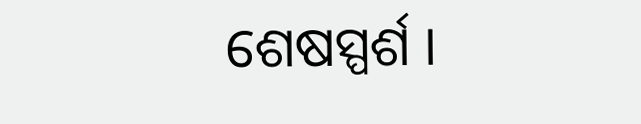ଶେଷସ୍ପର୍ଶ ।